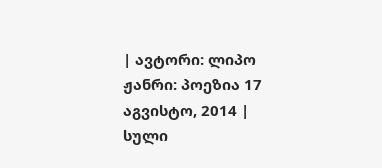| ავტორი: ლიპო ჟანრი: პოეზია 17 აგვისტო, 2014 |
სული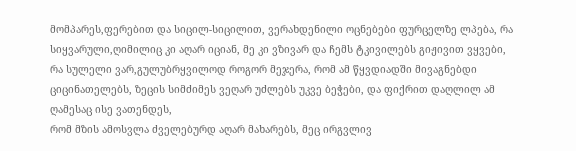მომპარეს,ფერებით და სიცილ-სიცილით, ვერახდენილი ოცნებები ფურცელზე ლპება, რა სიყვარული,ღიმილიც კი აღარ იციან, მე კი ვზივარ და ჩემს ტკივილებს გიჟივით ვყვები,
რა სულელი ვარ,გულუბრყვილოდ როგორ მეჯერა, რომ ამ წყვდიადში მივაგნებდი ციცინათელებს, ზეცის სიმძიმეს ვეღარ უძლებს უკვე ბეჭები, და ფიქრით დაღლილ ამ ღამესაც ისე ვათენდეს,
რომ მზის ამოსვლა ძველებურდ აღარ მახარებს, მეც ირგვლივ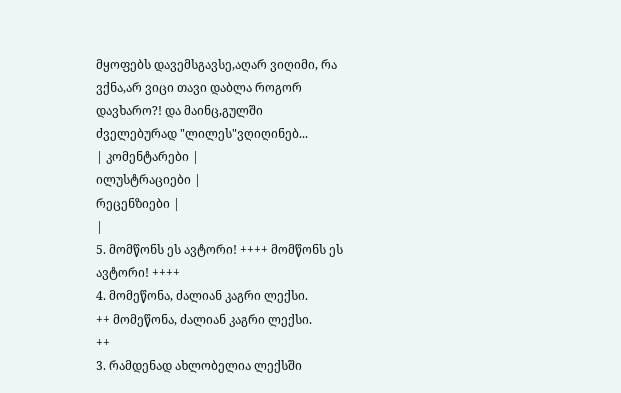მყოფებს დავემსგავსე,აღარ ვიღიმი, რა ვქნა,არ ვიცი თავი დაბლა როგორ დავხარო?! და მაინც,გულში ძველებურად "ლილეს"ვღიღინებ...
| კომენტარები |
ილუსტრაციები |
რეცენზიები |
|
5. მომწონს ეს ავტორი! ++++ მომწონს ეს ავტორი! ++++
4. მომეწონა, ძალიან კაგრი ლექსი.
++ მომეწონა, ძალიან კაგრი ლექსი.
++
3. რამდენად ახლობელია ლექსში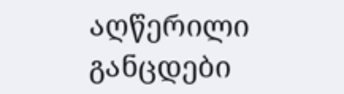აღწერილი განცდები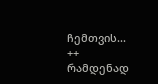ჩემთვის... ++ რამდენად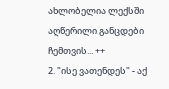ახლობელია ლექსში აღწერილი განცდები ჩემთვის... ++
2. "ისე ვათენდეს" - აქ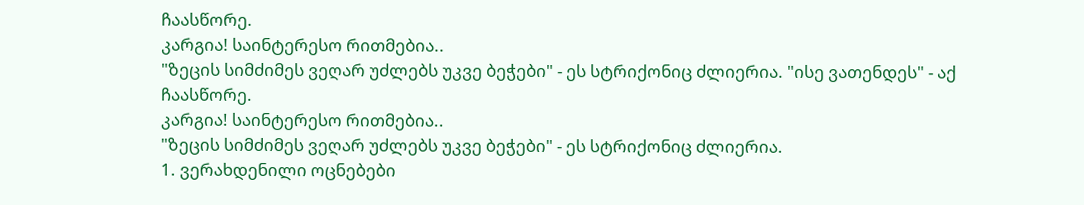ჩაასწორე.
კარგია! საინტერესო რითმებია..
"ზეცის სიმძიმეს ვეღარ უძლებს უკვე ბეჭები" - ეს სტრიქონიც ძლიერია. "ისე ვათენდეს" - აქ ჩაასწორე.
კარგია! საინტერესო რითმებია..
"ზეცის სიმძიმეს ვეღარ უძლებს უკვე ბეჭები" - ეს სტრიქონიც ძლიერია.
1. ვერახდენილი ოცნებები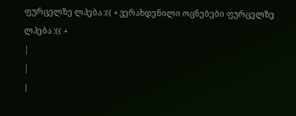ფურცელზე ლპება :(( + ვერახდენილი ოცნებები ფურცელზე ლპება :(( +
|
|
|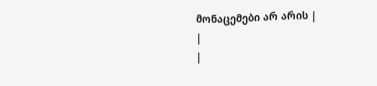მონაცემები არ არის |
|
|